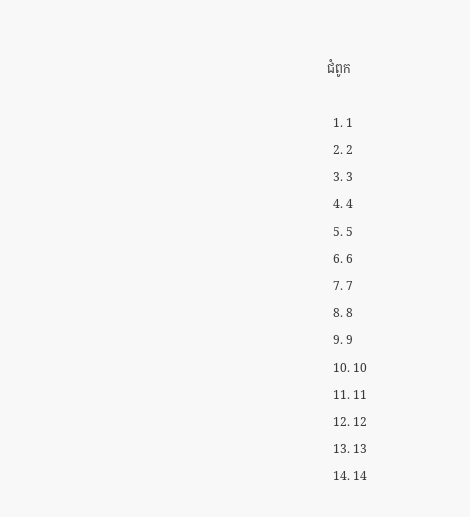ជំពូក

  1. 1
  2. 2
  3. 3
  4. 4
  5. 5
  6. 6
  7. 7
  8. 8
  9. 9
  10. 10
  11. 11
  12. 12
  13. 13
  14. 14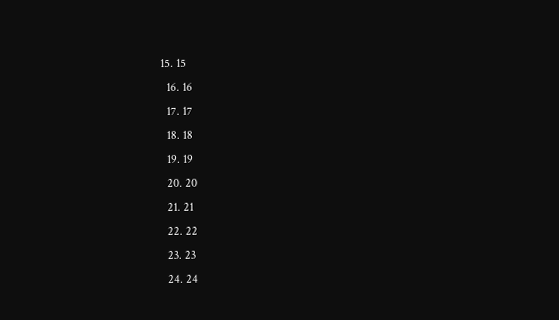15. 15
  16. 16
  17. 17
  18. 18
  19. 19
  20. 20
  21. 21
  22. 22
  23. 23
  24. 24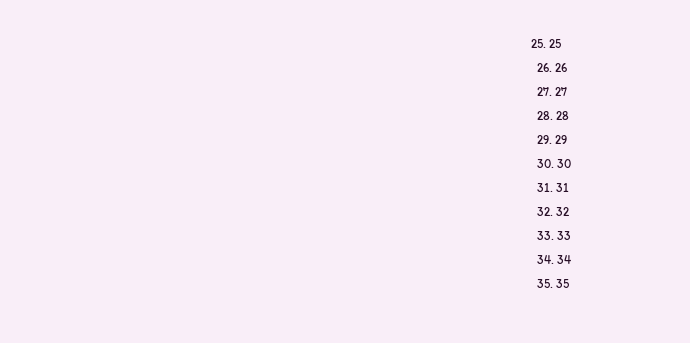25. 25
  26. 26
  27. 27
  28. 28
  29. 29
  30. 30
  31. 31
  32. 32
  33. 33
  34. 34
  35. 35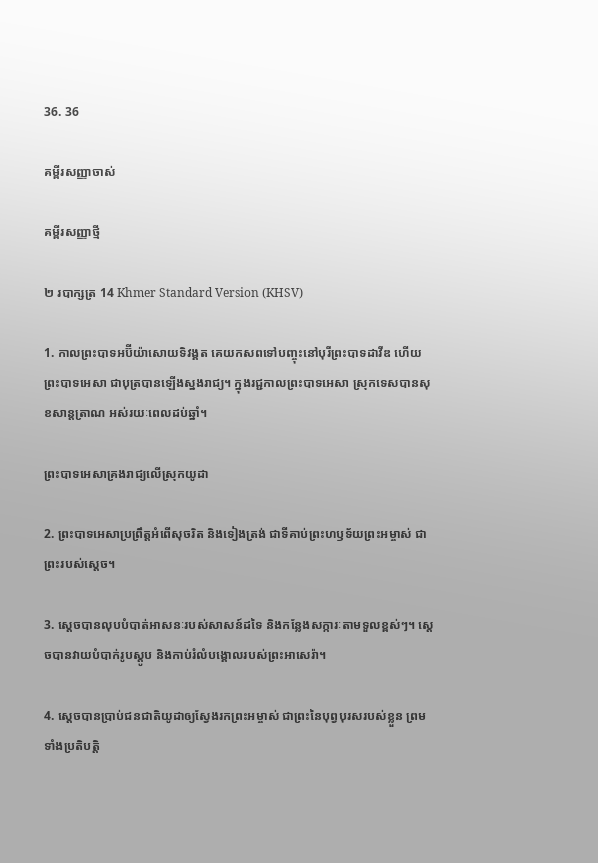36. 36

គម្ពីរសញ្ញាចាស់

គម្ពីរសញ្ញាថ្មី

២ របាក្សត្រ 14 Khmer Standard Version (KHSV)

1. កាលព្រះ‌បាទអប៊ី‌យ៉ាសោយទិវង្គត គេយកសពទៅបញ្ចុះនៅបុរីព្រះ‌បាទដាវីឌ ហើយព្រះ‌បាទអេ‌សា ជាបុត្របានឡើងស្នងរាជ្យ។ ក្នុងរជ្ជ‌កាលព្រះ‌បាទអេ‌សា ស្រុកទេសបានសុខ‌សាន្ត‌ត្រាណ អស់រយៈពេលដប់ឆ្នាំ។

ព្រះ‌បាទអេ‌សាគ្រងរាជ្យលើស្រុកយូដា

2. ព្រះ‌បាទអេ‌សាប្រព្រឹត្តអំពើសុចរិត និងទៀងត្រង់ ជាទីគាប់ព្រះ‌ហឫទ័យព្រះ‌អម្ចាស់ ជាព្រះរបស់ស្ដេច។

3. ស្ដេចបានលុបបំបាត់អាសនៈរបស់សាសន៍ដទៃ និងកន្លែងសក្ការៈតាមទួលខ្ពស់ៗ។ ស្ដេចបានវាយបំបាក់រូបស្តូប និងកាប់រំលំបង្គោលរបស់ព្រះ‌អាសេ‌រ៉ា។

4. ស្ដេចបានប្រាប់ជន‌ជាតិយូដាឲ្យស្វែងរកព្រះ‌អម្ចាស់ ជាព្រះនៃបុព្វបុរសរបស់ខ្លួន ព្រមទាំងប្រតិបត្តិ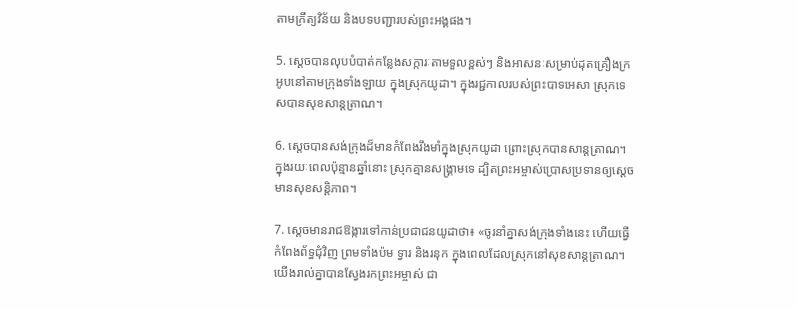តាមក្រឹត្យ‌វិន័យ និងបទ‌បញ្ជារបស់ព្រះ‌អង្គផង។

5. ស្ដេចបានលុបបំបាត់កន្លែងសក្ការៈតាមទួលខ្ពស់ៗ និងអាសនៈសម្រាប់ដុតគ្រឿងក្រអូបនៅតាមក្រុងទាំង‌ឡាយ ក្នុងស្រុកយូដា។ ក្នុងរជ្ជ‌កាលរបស់ព្រះ‌បាទអេ‌សា ស្រុកទេសបានសុខ‌សាន្ត‌ត្រាណ។

6. ស្ដេចបានសង់ក្រុងដ៏មានកំពែងរឹង‌មាំក្នុងស្រុកយូដា ព្រោះស្រុកបានសាន្តត្រាណ។ ក្នុងរយៈពេលប៉ុន្មានឆ្នាំនោះ ស្រុកគ្មានសង្គ្រាមទេ ដ្បិតព្រះ‌អម្ចាស់ប្រោសប្រទានឲ្យស្ដេចមានសុខសន្តិ‌ភាព។

7. ស្ដេចមានរាជ‌ឱង្ការទៅកាន់ប្រជា‌ជនយូដាថា៖ «ចូរនាំគ្នាសង់ក្រុងទាំងនេះ ហើយធ្វើកំពែងព័ទ្ធជុំ‌វិញ ព្រមទាំងប៉ម ទ្វារ និងរនុក ក្នុងពេលដែលស្រុកនៅសុខ‌សាន្ត‌ត្រាណ។ យើងរាល់គ្នាបានស្វែងរកព្រះ‌អម្ចាស់ ជា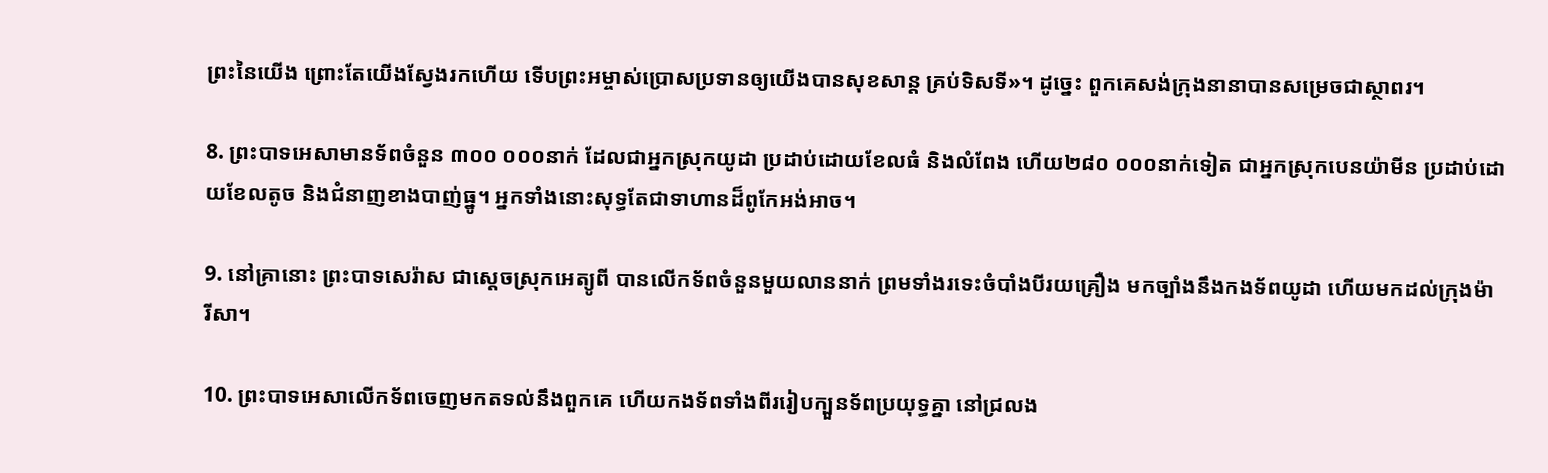ព្រះនៃយើង ព្រោះតែយើងស្វែងរកហើយ ទើបព្រះ‌អម្ចាស់ប្រោសប្រទានឲ្យយើងបានសុខ‌សាន្ត គ្រប់ទិស‌ទី»។ ដូច្នេះ ពួកគេសង់ក្រុងនានាបានសម្រេចជាស្ថាពរ។

8. ព្រះ‌បាទអេ‌សាមានទ័ពចំនួន ៣០០ ០០០នាក់ ដែលជាអ្នកស្រុកយូដា ប្រដាប់ដោយខែលធំ និងលំពែង ហើយ២៨០ ០០០នាក់ទៀត ជាអ្នកស្រុកបេន‌យ៉ាមីន ប្រដាប់ដោយខែលតូច និងជំនាញខាងបាញ់ធ្នូ។ អ្នកទាំងនោះសុទ្ធតែជាទាហានដ៏ពូកែអង់‌អាច។

9. នៅគ្រានោះ ព្រះ‌បាទសេ‌រ៉ាស ជាស្ដេចស្រុកអេត្យូ‌ពី បានលើកទ័ពចំនួនមួយលាននាក់ ព្រមទាំងរទេះចំបាំងបីរយគ្រឿង មកច្បាំងនឹងកង‌ទ័ពយូដា ហើយមកដល់ក្រុងម៉ារី‌សា។

10. ព្រះ‌បាទអេ‌សាលើកទ័ពចេញមកតទល់នឹងពួកគេ ហើយកង‌ទ័ពទាំងពីររៀបក្បួនទ័ពប្រយុទ្ធគ្នា នៅជ្រលង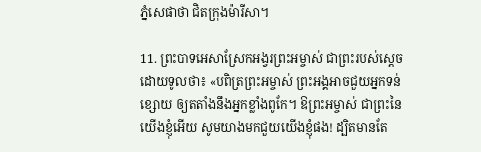ភ្នំសេផា‌ថា ជិតក្រុងម៉ារី‌សា។

11. ព្រះ‌បាទអេ‌សាស្រែកអង្វរព្រះ‌អម្ចាស់ ជាព្រះរបស់ស្ដេច ដោយទូលថា៖ «បពិត្រព្រះ‌អម្ចាស់ ព្រះ‌អង្គអាចជួយអ្នកទន់ខ្សោយ ឲ្យត‌តាំងនឹងអ្នកខ្លាំងពូកែ។ ឱព្រះ‌អម្ចាស់ ជាព្រះនៃយើងខ្ញុំអើយ សូមយាងមកជួយយើងខ្ញុំផង! ដ្បិតមានតែ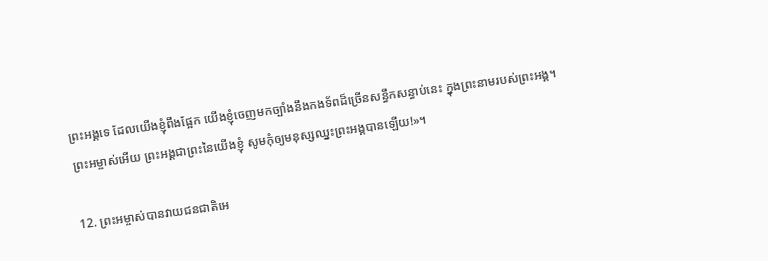ព្រះ‌អង្គទេ ដែលយើងខ្ញុំពឹងផ្អែក យើងខ្ញុំចេញមកច្បាំងនឹងកង‌ទ័ពដ៏ច្រើនសន្ធឹកសន្ធាប់នេះ ក្នុងព្រះ‌នាមរបស់ព្រះ‌អង្គ។ ព្រះ‌អម្ចាស់អើយ ព្រះ‌អង្គជាព្រះនៃយើងខ្ញុំ សូមកុំឲ្យមនុស្សឈ្នះព្រះ‌អង្គបានឡើយ!»។

12. ព្រះ‌អម្ចាស់បានវាយជន‌ជាតិអេ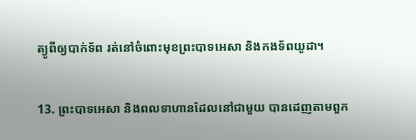ត្យូ‌ពីឲ្យបាក់ទ័ព រត់នៅចំពោះមុខព្រះ‌បាទអេ‌សា និងកង‌ទ័ពយូដា។

13. ព្រះ‌បាទអេ‌សា និងពលទាហានដែលនៅជាមួយ បានដេញតាមពួក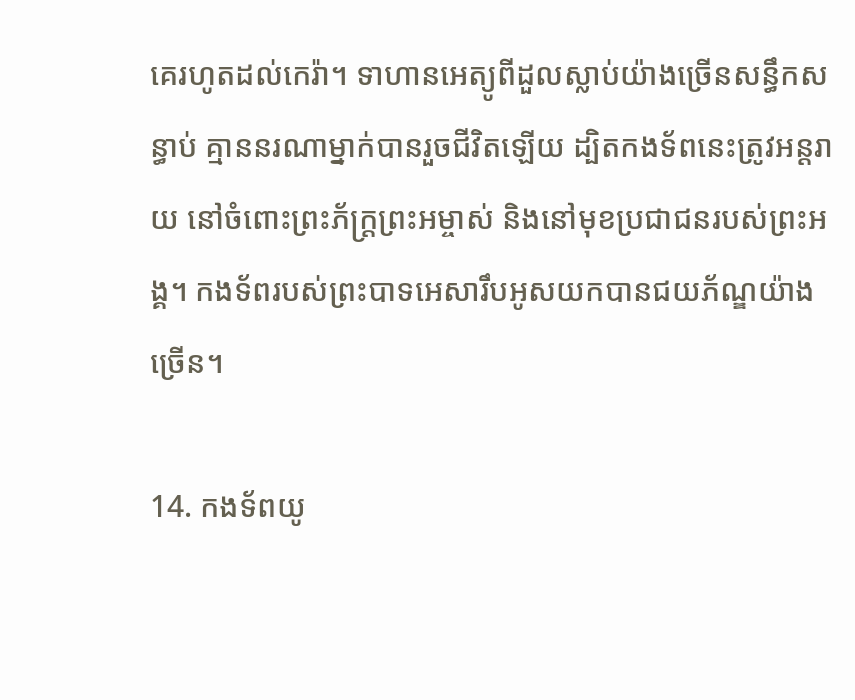គេរហូតដល់កេរ៉ា។ ទាហានអេត្យូ‌ពីដួលស្លាប់យ៉ាងច្រើនសន្ធឹកសន្ធាប់ គ្មាននរណាម្នាក់បានរួចជីវិតឡើយ ដ្បិតកង‌ទ័ពនេះត្រូវអន្តរាយ នៅចំពោះព្រះ‌ភ័ក្ត្រព្រះ‌អម្ចាស់ និងនៅមុខប្រជា‌ជនរបស់ព្រះ‌អង្គ។ កង‌ទ័ពរបស់ព្រះ‌បាទអេ‌សារឹបអូសយកបានជយ‌ភ័ណ្ឌយ៉ាងច្រើន។

14. កង‌ទ័ពយូ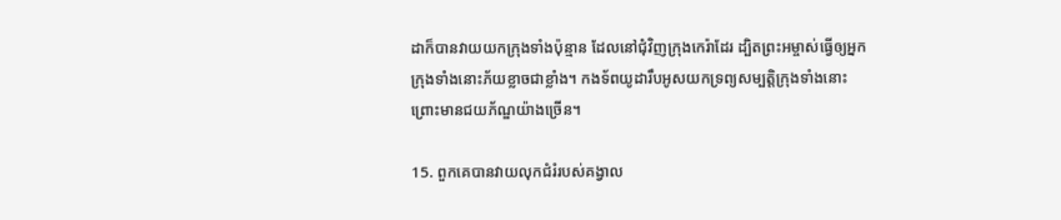ដាក៏បានវាយយកក្រុងទាំងប៉ុន្មាន ដែលនៅជុំ‌វិញក្រុងកេរ៉ាដែរ ដ្បិតព្រះ‌អម្ចាស់ធ្វើឲ្យអ្នកក្រុងទាំងនោះភ័យខ្លាចជាខ្លាំង។ កង‌ទ័ពយូដារឹបអូសយកទ្រព្យសម្បត្តិក្រុងទាំងនោះ ព្រោះមានជយ‌ភ័ណ្ឌយ៉ាងច្រើន។

15. ពួកគេបានវាយលុកជំរំរបស់គង្វាល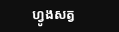ហ្វូងសត្វ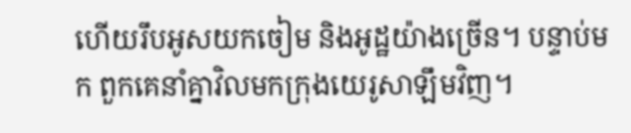ហើយរឹបអូសយកចៀម និងអូដ្ឋយ៉ាងច្រើន។ បន្ទាប់មក ពួកគេនាំគ្នាវិលមកក្រុងយេរូ‌សាឡឹមវិញ។